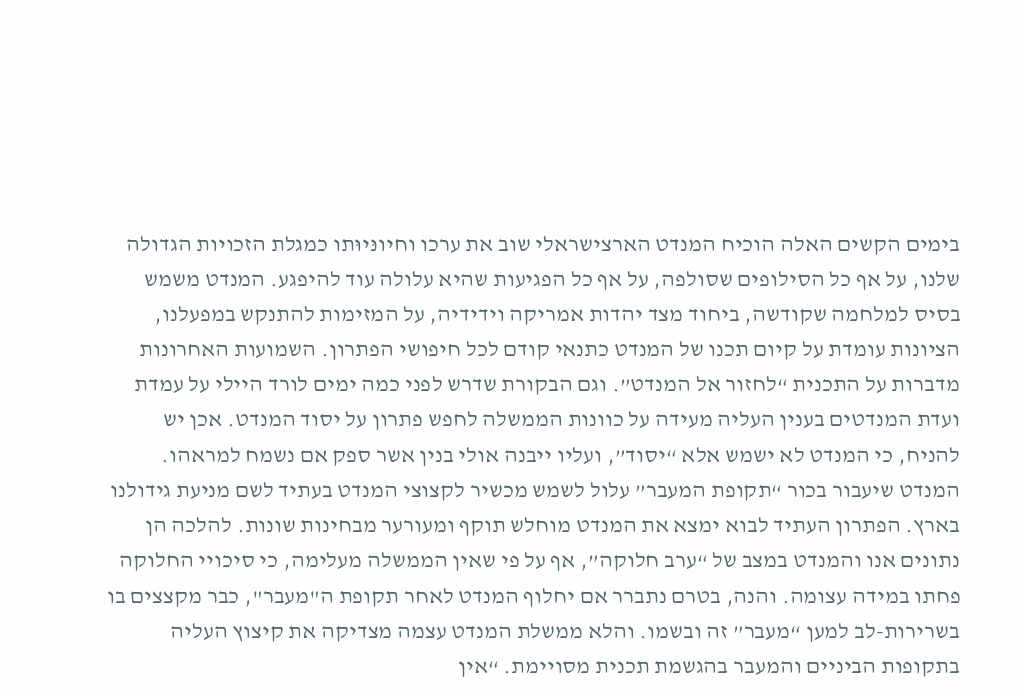בימים הקשים האלה הוכיח המנדט הארצישראלי שוב את ערכו וחיונּיוּתו כמגלת הזכויות הגדולה שלנו, על אף כל הסילופים שסולפה, על אף כל הפגיעות שהיא עלולה עוד להיפגע. המנדט משמש בסיס למלחמה שקודשה, ביחוד מצד יהדות אמריקה וידידיה, על המזימות להתנקש במפעלנו, הציונות עומדת על קיום תכנו של המנדט כתנאי קודם לכל חיפושי הפתרון. השמועות האחרונות מדברות על התכנית “לחזור אל המנדט”. וגם הבקורת שדרש לפני כמה ימים לורד היילי על עמדת ועדת המנדטים בענין העליה מעידה על כוונות הממשלה לחפש פתרון על יסוד המנדט. אכן יש להניח, כי המנדט לא ישמש אלא “יסוד”, ועליו ייבנה אולי בנין אשר ספק אם נשמח למראהו. המנדט שיעבור בכור “תקופת המעבר” עלול לשמש מכשיר לקצוצי המנדט בעתיד לשם מניעת גידולנו בארץ. הפתרון העתיד לבוא ימצא את המנדט מוחלש תוקף ומעורער מבחינות שונות. להלכה הן נתונים אנו והמנדט במצב של “ערב חלוקה”, אף על פי שאין הממשלה מעלימה, כי סיכויי החלוקה פחתו במידה עצומה. והנה, בטרם נתברר אם יחלוף המנדט לאחר תקופת ה"מעבר", כבר מקצצים בו בשרירות-לב למען “מעבר” זה ובשמו. והלא ממשלת המנדט עצמה מצדיקה את קיצוץ העליה בתקופות הביניים והמעבר בהגשמת תכנית מסויימת. “אין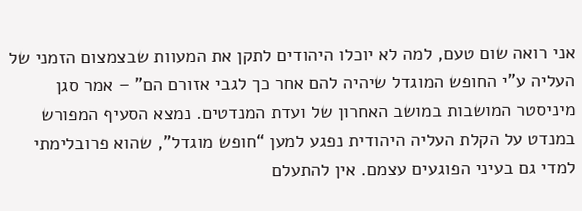אני רואה שום טעם, למה לא יוכלו היהודים לתקן את המעוות שבצמצום הזמני של העליה ע”י החופש המוגדל שיהיה להם אחר כך לגבי אזורם הם" – אמר סגן מיניסטר המושבות במושב האחרון של ועדת המנדטים. נמצא הסעיף המפורש במנדט על הקלת העליה היהודית נפגע למען “חופש מוגדל”, שהוא פרובלימתי למדי גם בעיני הפוגעים עצמם. אין להתעלם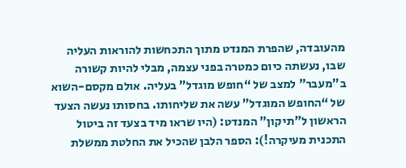מהעובדה, שהפרת המנדט מתוך התכחשות להוראות העליה שבו, נעשתה כיום כמטרה בפני עצמה, מבלי להיות קשורה ב"מעבר" למצב של “חופש מוגדל” בעליה. אולם מקסם-השוא של “החופש המוגדל” עשה את שליחותו. בחסותו נעשה הצעד הראשון ל"תיקון" המנדט: (היו שראו מיד בצעד זה ביטול התכנית מעיקרה!): הספר הלבן שהכיל את החלטת ממשלת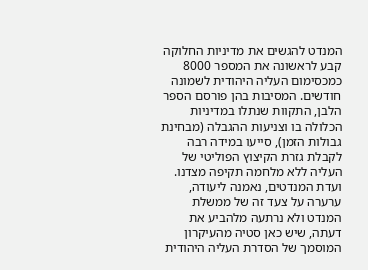המנדט להגשים את מדיניות החלוקה קבע לראשונה את המספר 8000 כמכסימום העליה היהודית לשמונה חודשים. המסיבות בהן פורסם הספר הלבן, התקוות שנתלו במדיניות הכלולה בו וצניעות ההגבלה (מבחינת גבולות הזמן), סייעו במידה רבה לקבלת גזרת הקיצוץ הפוליטי של העליה ללא מלחמה תקיפה מצדנו. ועדת המנדטים, נאמנה ליעודה, ערערה על צעד זה של ממשלת המנדט ולא נרתעה מלהביע את דעתה, שיש כאן סטיה מהעיקרון המוסמך של הסדרת העליה היהודית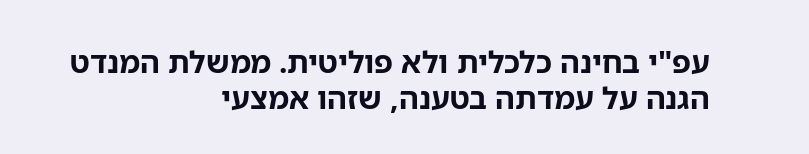עפ"י בחינה כלכלית ולא פוליטית. ממשלת המנדט הגנה על עמדתה בטענה, שזהו אמצעי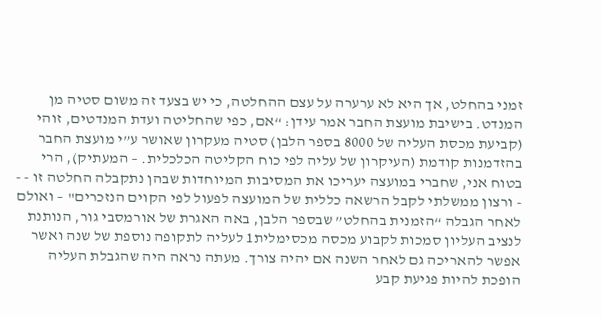זמני בהחלט, אך היא לא ערערה על עצם ההחלטה, כי יש בצעד זה משום סטיה מן המנדט. בישיבת מועצת החבר אמר עידן: “אם, כפי שהחליטה ועדת המנדטים, זוהי (קביעת מכסת העליה של 8000 בספר הלבן) סטיה מעקרון שאושר ע”י מועצת החבר בהזדמנות קודמת (העיקרון של עליה לפי כוח הקליטה הכלכלית. – המעתיק), הרי בטוח אני, שחברי במועצה יעריכו את המסיבות המיוחדות שבהן נתקבלה החלטה זו - - - ורצון ממשלתי לקבל הרשאה כללית של המועצה לפעול לפי הקוים הנזכרים" – ואולם לאחר הגבלה “הזמנית בהחלט” שבספר הלבן, באה האגרת של אורמסבי גור, הנותנת לנציב העליון סמכות לקבוע מכסה מכסימלית1 לעליה לתקופה נוספת של שנה ואשר אפשר להאריכה גם לאחר השנה אם יהיה צורך. מעתה נראה היה שהגבלת העליה הופכת להיות פגיעת קבע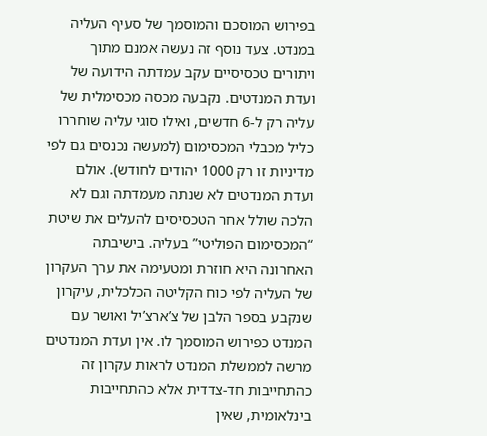בפירוש המוסכם והמוסמך של סעיף העליה במנדט. צעד נוסף זה נעשה אמנם מתוך ויתורים טכסיסיים עקב עמדתה הידועה של ועדת המנדטים. נקבעה מכסה מכסימלית של עליה רק ל-6 חדשים, ואילו סוגי עליה שוחררו כליל מכבלי המכסימום (למעשה נכנסים גם לפי מדיניות זו רק 1000 יהודים לחודש). אולם ועדת המנדטים לא שנתה מעמדתה וגם לא הלכה שולל אחר הטכסיסים להעלים את שיטת “המכסימום הפוליטי” בעליה. בישיבתה האחרונה היא חוזרת ומטעימה את ערך העקרון של העליה לפי כוח הקליטה הכלכלית, עיקרון שנקבע בספר הלבן של צ’ארצ’יל ואושר עם המנדט כפירוש המוסמך לו. אין ועדת המנדטים מרשה לממשלת המנדט לראות עקרון זה כהתחייבות חד-צדדית אלא כהתחייבות בינלאומית, שאין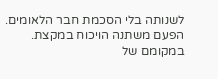לשנותה בלי הסכמת חבר הלאומים. הפעם משתנה הויכוח במקצת. במקומם של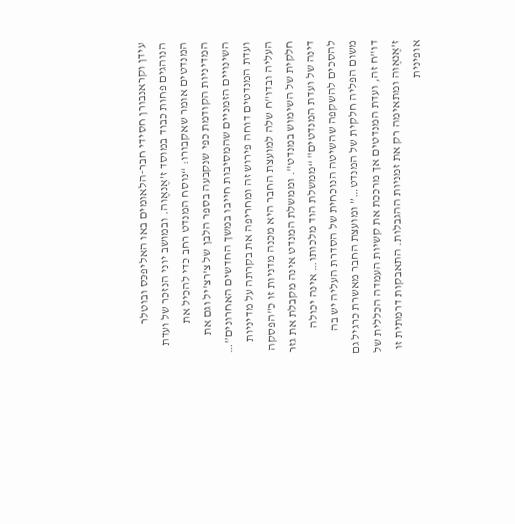עידן וקראנבורן חסידי חבר-הלאומים באו האליפכּס ובוטלר הנוהגים פחות כבוד במוסד ז’אֶנאֶוה. ובמושב יוני הנזכר של ועדת המנדטים אומר שאקבורו: “נוסח המנדט רחב כדי להכיל את המדיניות הקודמת כפי שנקבעה בספר הלבן של צ’רצ’יל וגם את השינויים הזמניים שהמסיבות חייבו במשך החדשים האחרונים”… ועדת המנדטים דוחה פירוש זה ומחריפה את בקרתה על מדיניות העליה ובדו"ח שלה למועצת החבר היא מכנה מדניות זו כ"הפסקה חלקית של השימוש במנדט". וממשלת המנדט אינה מקבלת את גזר דינה של ועדת המנדטים" “ממשלת הוד מלכותו… אינה יכולה להסכים להשקפה שהשיטה הנוכחית של הסדרת העליה יש בה משום הפליה חלקית של המנדט…” ומועצת החבר מאשרת כרגיל גם דו"ח זה, ועדת המנדטים אך מרככת את קשיות העמדה הכללית של ז’אֶנאֶוה ומתאימה רק את זמניות ההגבלות. התאבקות דרמתית זו אופינית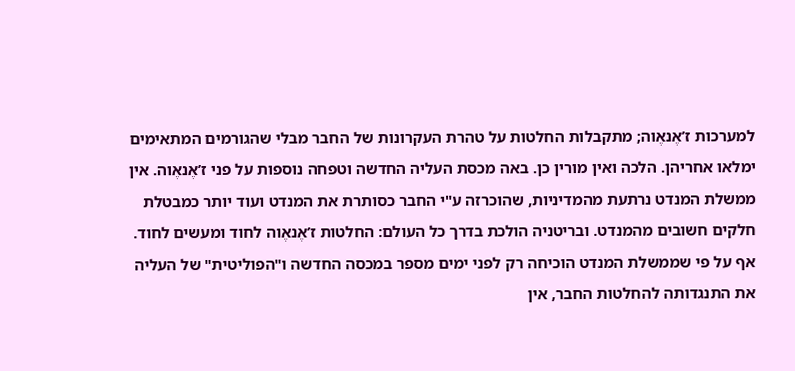למערכות ז’אֶנאֶוה; מתקבלות החלטות על טהרת העקרונות של החבר מבלי שהגורמים המתאימים ימלאו אחריהן. הלכה ואין מורין כן. באה מכסת העליה החדשה וטפחה נוספות על פני ז’אֶנאֶוה. אין ממשלת המנדט נרתעת מהמדיניות, שהוכרזה ע"י החבר כסותרת את המנדט ועוד יותר כמבטלת חלקים חשובים מהמנדט. ובריטניה הולכת בדרך כל העולם: החלטות ז’אֶנאֶוה לחוד ומעשים לחוד. אף על פי שממשלת המנדט הוכיחה רק לפני ימים מספר במכסה החדשה ו"הפוליטית" של העליה את התנגדותה להחלטות החבר, אין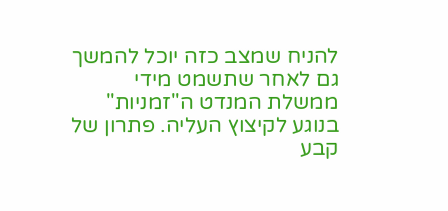להניח שמצב כזה יוכל להמשך גם לאחר שתשמט מידי ממשלת המנדט ה"זמניות" בנוגע לקיצוץ העליה. פתרון של קבע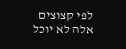לפי קצוצים אלה לא יוכל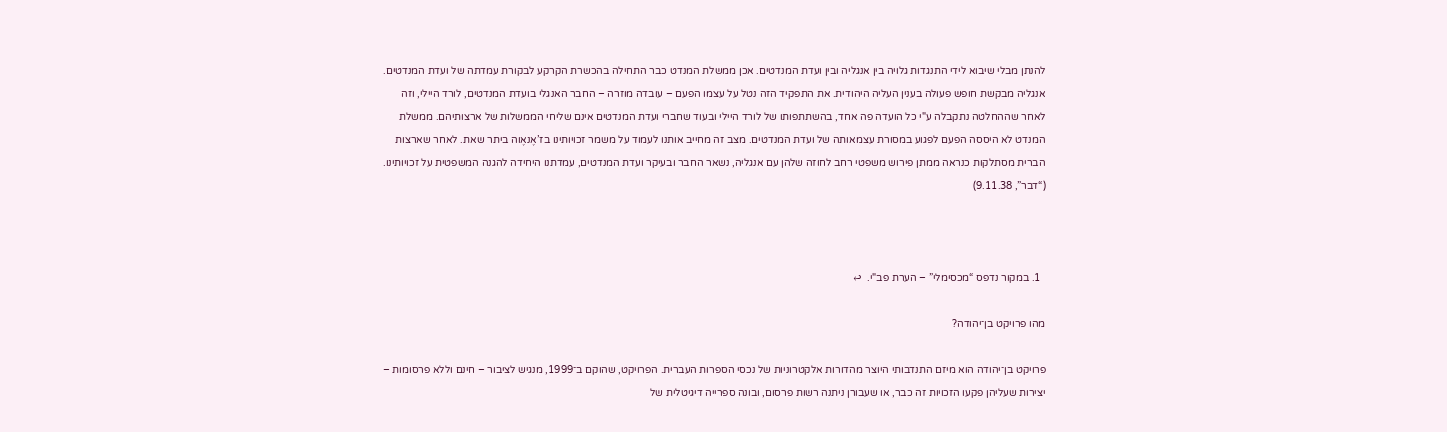להנתן מבלי שיבוא לידי התנגדות גלויה בין אנגליה ובין ועדת המנדטים. אכן ממשלת המנדט כבר התחילה בהכשרת הקרקע לבקורת עמדתה של ועדת המנדטים. אנגליה מבקשת חופש פעולה בענין העליה היהודית. את התפקיד הזה נטל על עצמו הפעם – עובדה מוזרה – החבר האנגלי בועדת המנדטים, לורד היילי, וזה לאחר שההחלטה נתקבלה ע"י כל הועדה פה אחד, בהשתתפותו של לורד היילי ובעוד שחברי ועדת המנדטים אינם שליחי הממשלות של ארצותיהם. ממשלת המנדט לא היססה הפעם לפגוע במסורת עצמאותה של ועדת המנדטים. מצב זה מחייב אותנו לעמוד על משמר זכויותינו בז’אֶנאֶוה ביתר שאת. לאחר שארצות הברית מסתלקות כנראה ממתן פירוש משפטי רחב לחוזה שלהן עם אנגליה, נשאר החבר ובעיקר ועדת המנדטים, עמדתנו היחידה להגנה המשפטית על זכויותינו. (“דבר”, 9.11.38)



  1. במקור נדפס “מכסימלי” – הערת פב"י.  ↩

מהו פרויקט בן־יהודה?

פרויקט בן־יהודה הוא מיזם התנדבותי היוצר מהדורות אלקטרוניות של נכסי הספרות העברית. הפרויקט, שהוקם ב־1999, מנגיש לציבור – חינם וללא פרסומות – יצירות שעליהן פקעו הזכויות זה כבר, או שעבורן ניתנה רשות פרסום, ובונה ספרייה דיגיטלית של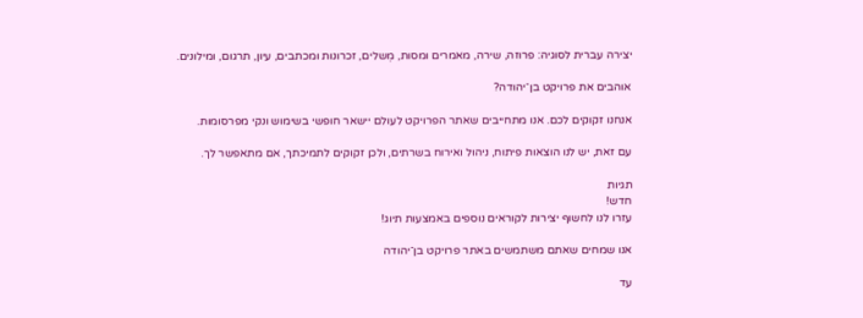יצירה עברית לסוגיה: פרוזה, שירה, מאמרים ומסות, מְשלים, זכרונות ומכתבים, עיון, תרגום, ומילונים.

אוהבים את פרויקט בן־יהודה?

אנחנו זקוקים לכם. אנו מתחייבים שאתר הפרויקט לעולם יישאר חופשי בשימוש ונקי מפרסומות.

עם זאת, יש לנו הוצאות פיתוח, ניהול ואירוח בשרתים, ולכן זקוקים לתמיכתך, אם מתאפשר לך.

תגיות
חדש!
עזרו לנו לחשוף יצירות לקוראים נוספים באמצעות תיוג!

אנו שמחים שאתם משתמשים באתר פרויקט בן־יהודה

עד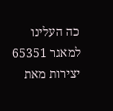כה העלינו למאגר 65351 יצירות מאת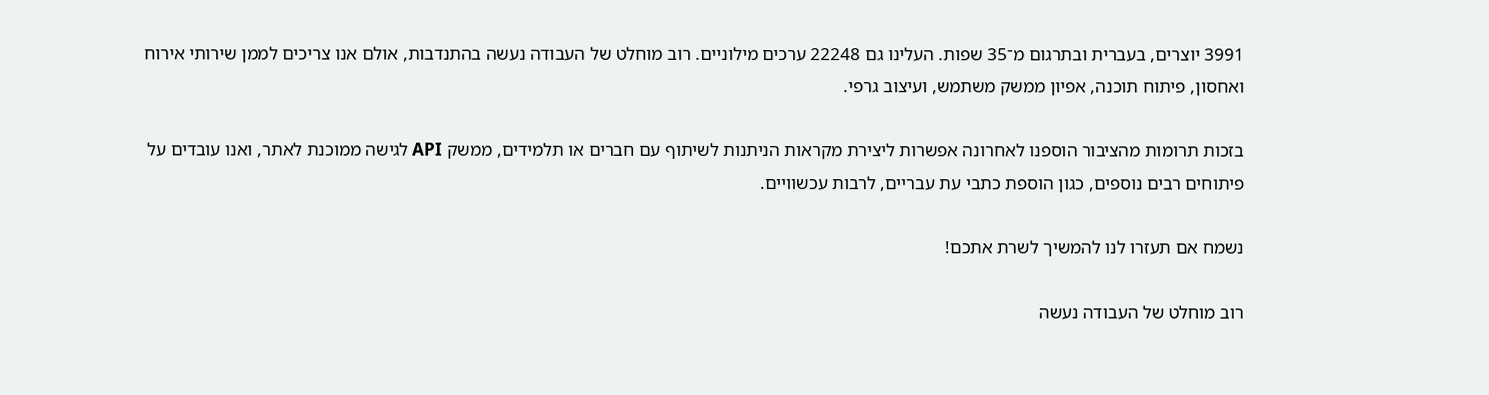3991 יוצרים, בעברית ובתרגום מ־35 שפות. העלינו גם 22248 ערכים מילוניים. רוב מוחלט של העבודה נעשה בהתנדבות, אולם אנו צריכים לממן שירותי אירוח ואחסון, פיתוח תוכנה, אפיון ממשק משתמש, ועיצוב גרפי.

בזכות תרומות מהציבור הוספנו לאחרונה אפשרות ליצירת מקראות הניתנות לשיתוף עם חברים או תלמידים, ממשק API לגישה ממוכנת לאתר, ואנו עובדים על פיתוחים רבים נוספים, כגון הוספת כתבי עת עבריים, לרבות עכשוויים.

נשמח אם תעזרו לנו להמשיך לשרת אתכם!

רוב מוחלט של העבודה נעשה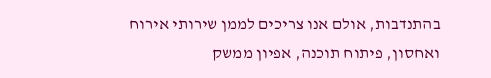בהתנדבות, אולם אנו צריכים לממן שירותי אירוח ואחסון, פיתוח תוכנה, אפיון ממשק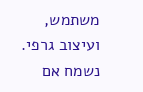משתמש, ועיצוב גרפי. נשמח אם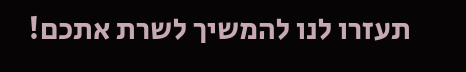תעזרו לנו להמשיך לשרת אתכם!